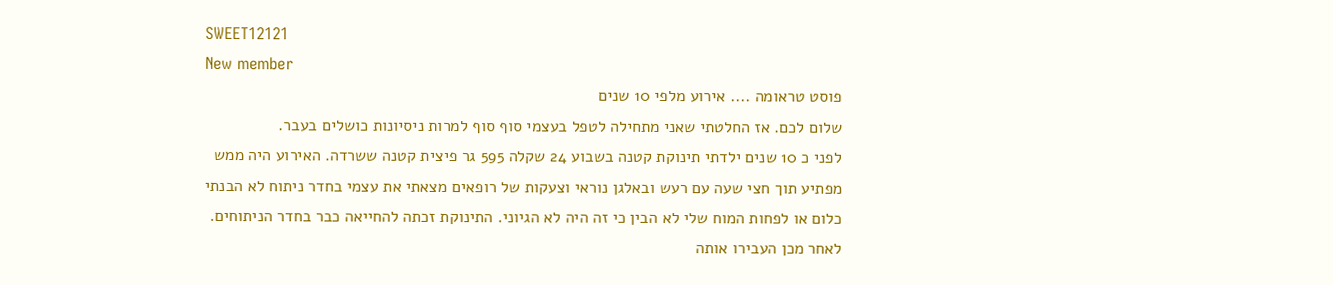SWEET12121
New member
פוסט טראומה .... אירוע מלפי 10 שנים
שלום לכם. אז החלטתי שאני מתחילה לטפל בעצמי סוף סוף למרות ניסיונות כושלים בעבר.
לפני כ 10 שנים ילדתי תינוקת קטנה בשבוע 24 שקלה 595 גר פיצית קטנה ששרדה. האירוע היה ממש מפתיע תוך חצי שעה עם רעש ובאלגן נוראי וצעקות של רופאים מצאתי את עצמי בחדר ניתוח לא הבנתי כלום או לפחות המוח שלי לא הבין כי זה היה לא הגיוני. התינוקת זכתה להחייאה כבר בחדר הניתוחים. לאחר מכן העבירו אותה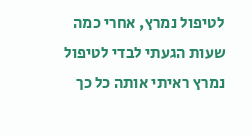לטיפול נמרץ, אחרי כמה שעות הגעתי לבדי לטיפול נמרץ ראיתי אותה כל כך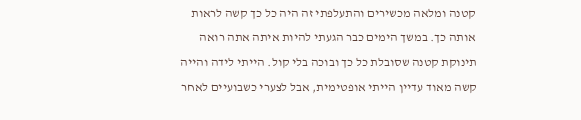קטנה ומלאה מכשירים והתעלפתי זה היה כל כך קשה לראות אותה כך. במשך הימים כבר הגעתי להיות איתה אתה רואה תינוקת קטנה שסובלת כל כך ובוכה בלי קול. הייתי לידה והייה קשה מאוד עדיין הייתי אופטימית, אבל לצערי כשבועיים לאחר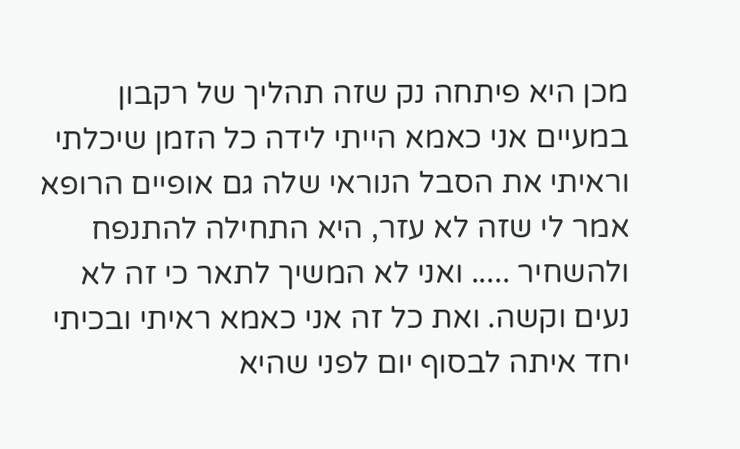מכן היא פיתחה נק שזה תהליך של רקבון במעיים אני כאמא הייתי לידה כל הזמן שיכלתי וראיתי את הסבל הנוראי שלה גם אופיים הרופא אמר לי שזה לא עזר, היא התחילה להתנפח ולהשחיר ..... ואני לא המשיך לתאר כי זה לא נעים וקשה. ואת כל זה אני כאמא ראיתי ובכיתי יחד איתה לבסוף יום לפני שהיא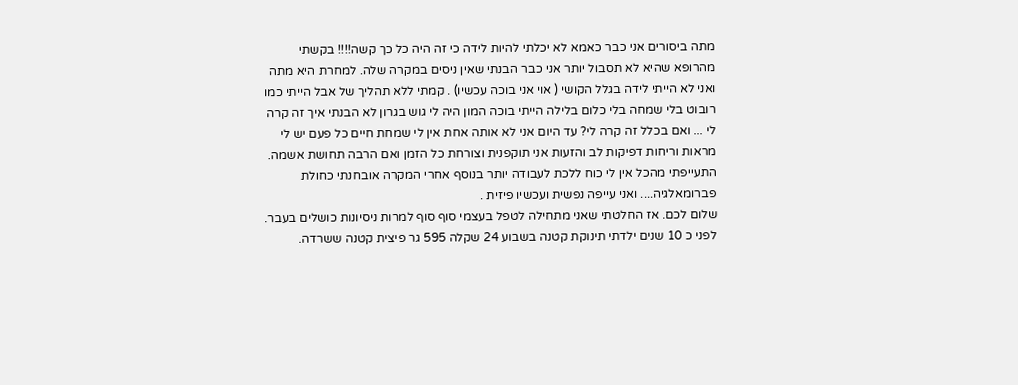מתה ביסורים אני כבר כאמא לא יכלתי להיות לידה כי זה היה כל כך קשה!!!! בקשתי מהרופא שהיא לא תסבול יותר אני כבר הבנתי שאין ניסים במקרה שלה. למחרת היא מתה ואני לא הייתי לידה בגלל הקושי ( אוי אני בוכה עכשיו) . קמתי ללא תהליך של אבל הייתי כמו רובוט בלי שמחה בלי כלום בלילה הייתי בוכה המון היה לי גוש בגרון לא הבנתי איך זה קרה לי ... ואם בכלל זה קרה לי? עד היום אני לא אותה אחת אין לי שמחת חיים כל פעם יש לי מראות וריחות דפיקות לב והזעות אני תוקפנית וצורחת כל הזמן ואם הרבה תחושת אשמה. התעייפתי מהכל אין לי כוח ללכת לעבודה יותר בנוסף אחרי המקרה אובחנתי כחולת פברומאלגיה.... ואני עייפה נפשית ועכשיו פיזית .
שלום לכם. אז החלטתי שאני מתחילה לטפל בעצמי סוף סוף למרות ניסיונות כושלים בעבר.
לפני כ 10 שנים ילדתי תינוקת קטנה בשבוע 24 שקלה 595 גר פיצית קטנה ששרדה.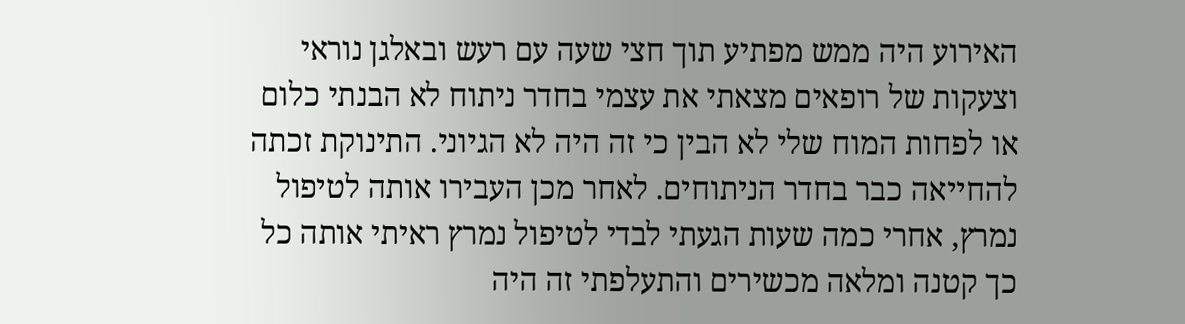האירוע היה ממש מפתיע תוך חצי שעה עם רעש ובאלגן נוראי וצעקות של רופאים מצאתי את עצמי בחדר ניתוח לא הבנתי כלום או לפחות המוח שלי לא הבין כי זה היה לא הגיוני. התינוקת זכתה להחייאה כבר בחדר הניתוחים. לאחר מכן העבירו אותה לטיפול נמרץ, אחרי כמה שעות הגעתי לבדי לטיפול נמרץ ראיתי אותה כל כך קטנה ומלאה מכשירים והתעלפתי זה היה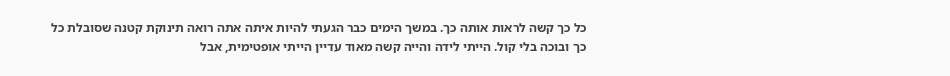כל כך קשה לראות אותה כך. במשך הימים כבר הגעתי להיות איתה אתה רואה תינוקת קטנה שסובלת כל כך ובוכה בלי קול. הייתי לידה והייה קשה מאוד עדיין הייתי אופטימית, אבל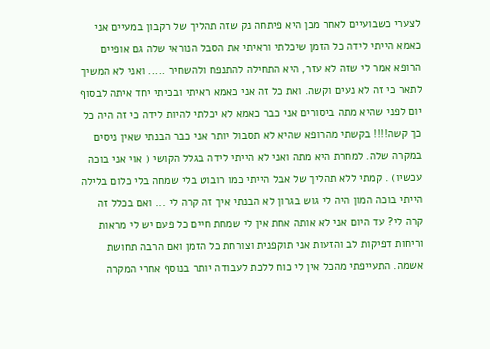לצערי כשבועיים לאחר מכן היא פיתחה נק שזה תהליך של רקבון במעיים אני כאמא הייתי לידה כל הזמן שיכלתי וראיתי את הסבל הנוראי שלה גם אופיים הרופא אמר לי שזה לא עזר, היא התחילה להתנפח ולהשחיר ..... ואני לא המשיך לתאר כי זה לא נעים וקשה. ואת כל זה אני כאמא ראיתי ובכיתי יחד איתה לבסוף יום לפני שהיא מתה ביסורים אני כבר כאמא לא יכלתי להיות לידה כי זה היה כל כך קשה!!!! בקשתי מהרופא שהיא לא תסבול יותר אני כבר הבנתי שאין ניסים במקרה שלה. למחרת היא מתה ואני לא הייתי לידה בגלל הקושי ( אוי אני בוכה עכשיו) . קמתי ללא תהליך של אבל הייתי כמו רובוט בלי שמחה בלי כלום בלילה הייתי בוכה המון היה לי גוש בגרון לא הבנתי איך זה קרה לי ... ואם בכלל זה קרה לי? עד היום אני לא אותה אחת אין לי שמחת חיים כל פעם יש לי מראות וריחות דפיקות לב והזעות אני תוקפנית וצורחת כל הזמן ואם הרבה תחושת אשמה. התעייפתי מהכל אין לי כוח ללכת לעבודה יותר בנוסף אחרי המקרה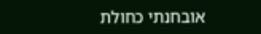אובחנתי כחולת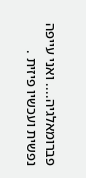פברומאלגיה.... ואני עייפה נפשית ועכשיו פיזית .